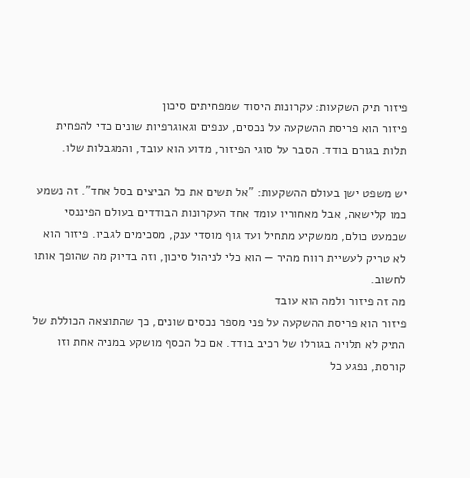פיזור תיק השקעות: עקרונות היסוד שמפחיתים סיכון
פיזור הוא פריסת ההשקעה על נכסים, ענפים וגאוגרפיות שונים כדי להפחית תלות בגורם בודד. הסבר על סוגי הפיזור, מדוע הוא עובד, והמגבלות שלו.

יש משפט ישן בעולם ההשקעות: "אל תשים את כל הביצים בסל אחד". זה נשמע כמו קלישאה, אבל מאחוריו עומד אחד העקרונות הבודדים בעולם הפיננסי שכמעט כולם, ממשקיע מתחיל ועד גוף מוסדי ענק, מסכימים לגביו. פיזור הוא לא טריק לעשיית רווח מהיר — הוא כלי לניהול סיכון, וזה בדיוק מה שהופך אותו לחשוב.
מה זה פיזור ולמה הוא עובד
פיזור הוא פריסת ההשקעה על פני מספר נכסים שונים, כך שהתוצאה הכוללת של התיק לא תלויה בגורלו של רכיב בודד. אם כל הכסף מושקע במניה אחת וזו קורסת, נפגע כל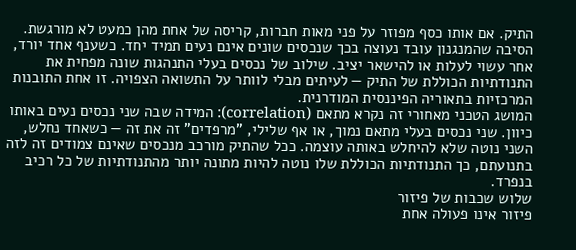התיק. אם אותו כסף מפוזר על פני מאות חברות, קריסה של אחת מהן כמעט לא מורגשת.
הסיבה שהמנגנון עובד נעוצה בכך שנכסים שונים אינם נעים תמיד יחד. כשענף אחד יורד, אחר עשוי לעלות או להישאר יציב. שילוב של נכסים בעלי התנהגות שונה מפחית את התנודתיות הכוללת של התיק — לעיתים מבלי לוותר על התשואה הצפויה. זו אחת התובנות המרכזיות בתאוריה הפיננסית המודרנית.
המושג הטכני מאחורי זה נקרא מתאם (correlation): המידה שבה שני נכסים נעים באותו כיוון. שני נכסים בעלי מתאם נמוך, או אף שלילי, "מרפדים" זה את זה — כשאחד נחלש, השני נוטה שלא להיחלש באותה עוצמה. ככל שהתיק מורכב מנכסים שאינם צמודים זה לזה בתנועתם, כך התנודתיות הכוללת שלו נוטה להיות מתונה יותר מהתנודתיות של כל רכיב בנפרד.
שלוש שכבות של פיזור
פיזור אינו פעולה אחת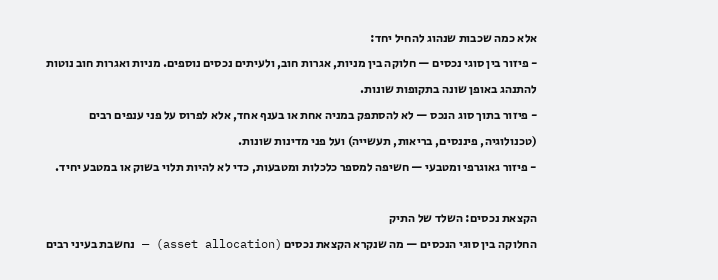אלא כמה שכבות שנהוג להחיל יחד:
- פיזור בין סוגי נכסים — חלוקה בין מניות, אגרות חוב, ולעיתים נכסים נוספים. מניות ואגרות חוב נוטות להתנהג באופן שונה בתקופות שונות.
- פיזור בתוך סוג הנכס — לא להסתפק במניה אחת או בענף אחד, אלא לפרוס על פני ענפים רבים (טכנולוגיה, פיננסים, בריאות, תעשייה) ועל פני מדינות שונות.
- פיזור גאוגרפי ומטבעי — חשיפה למספר כלכלות ומטבעות, כדי לא להיות תלוי בשוק או במטבע יחיד.

הקצאת נכסים: השלד של התיק
החלוקה בין סוגי הנכסים — מה שנקרא הקצאת נכסים (asset allocation) — נחשבת בעיני רבים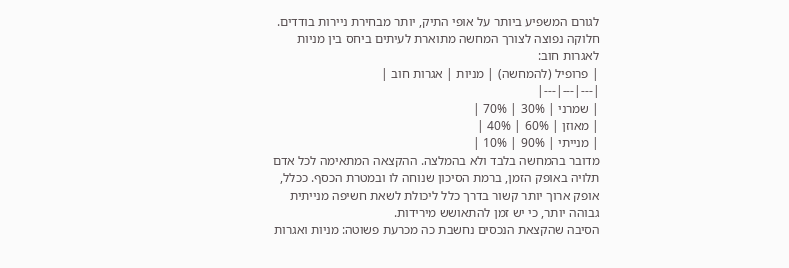לגורם המשפיע ביותר על אופי התיק, יותר מבחירת ניירות בודדים. חלוקה נפוצה לצורך המחשה מתוארת לעיתים ביחס בין מניות לאגרות חוב:
| פרופיל (להמחשה) | מניות | אגרות חוב |
|---|---|---|
| שמרני | 30% | 70% |
| מאוזן | 60% | 40% |
| מנייתי | 90% | 10% |
מדובר בהמחשה בלבד ולא בהמלצה. ההקצאה המתאימה לכל אדם תלויה באופק הזמן, ברמת הסיכון שנוחה לו ובמטרת הכסף. ככלל, אופק ארוך יותר קשור בדרך כלל ליכולת לשאת חשיפה מנייתית גבוהה יותר, כי יש זמן להתאושש מירידות.
הסיבה שהקצאת הנכסים נחשבת כה מכרעת פשוטה: מניות ואגרות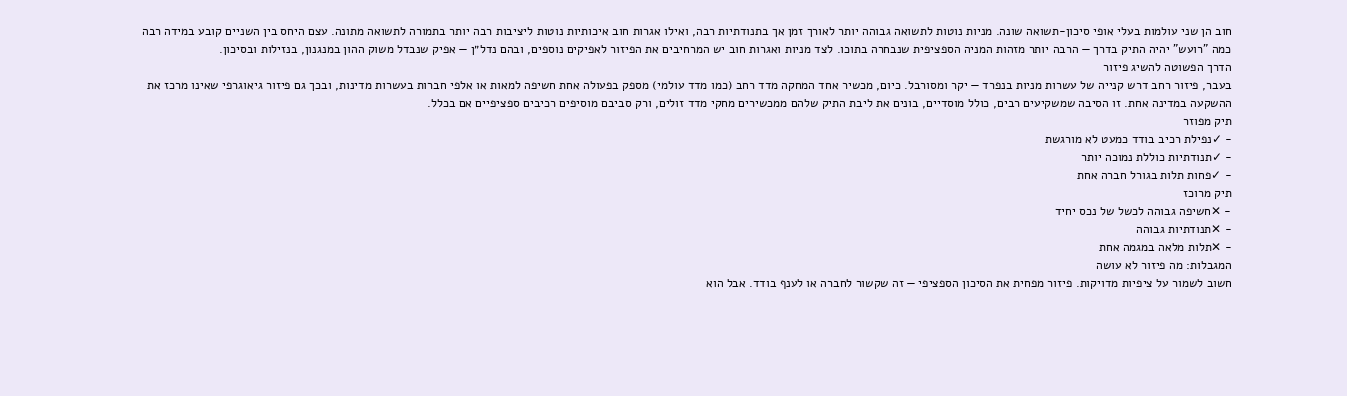חוב הן שני עולמות בעלי אופי סיכון-תשואה שונה. מניות נוטות לתשואה גבוהה יותר לאורך זמן אך בתנודתיות רבה, ואילו אגרות חוב איכותיות נוטות ליציבות רבה יותר בתמורה לתשואה מתונה. עצם היחס בין השניים קובע במידה רבה כמה "רועש" יהיה התיק בדרך — הרבה יותר מזהות המניה הספציפית שנבחרה בתוכו. לצד מניות ואגרות חוב יש המרחיבים את הפיזור לאפיקים נוספים, ובהם נדל״ן — אפיק שנבדל משוק ההון במנגנון, בנזילות ובסיכון.
הדרך הפשוטה להשיג פיזור
בעבר, פיזור רחב דרש קנייה של עשרות מניות בנפרד — יקר ומסורבל. כיום, מכשיר אחד המחקה מדד רחב (כמו מדד עולמי) מספק בפעולה אחת חשיפה למאות או אלפי חברות בעשרות מדינות, ובכך גם פיזור גיאוגרפי שאינו מרכז את ההשקעה במדינה אחת. זו הסיבה שמשקיעים רבים, כולל מוסדיים, בונים את ליבת התיק שלהם ממכשירים מחקי מדד זולים, ורק סביבם מוסיפים רכיבים ספציפיים אם בכלל.
תיק מפוזר
- ✓נפילת רכיב בודד כמעט לא מורגשת
- ✓תנודתיות כוללת נמוכה יותר
- ✓פחות תלות בגורל חברה אחת
תיק מרוכז
- ✕חשיפה גבוהה לכשל של נכס יחיד
- ✕תנודתיות גבוהה
- ✕תלות מלאה במגמה אחת
המגבלות: מה פיזור לא עושה
חשוב לשמור על ציפיות מדויקות. פיזור מפחית את הסיכון הספציפי — זה שקשור לחברה או לענף בודד. אבל הוא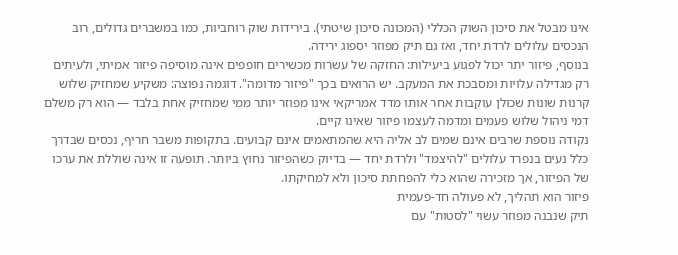אינו מבטל את סיכון השוק הכללי (המכונה סיכון שיטתי). בירידות שוק רוחביות, כמו במשברים גדולים, רוב הנכסים עלולים לרדת יחד, ואז גם תיק מפוזר יספוג ירידה.
בנוסף, פיזור יתר יכול לפגוע ביעילות: החזקה של עשרות מכשירים חופפים אינה מוסיפה פיזור אמיתי, ולעיתים רק מגדילה עלויות ומסבכת את המעקב. יש הרואים בכך "פיזור מדומה". דוגמה נפוצה: משקיע שמחזיק שלוש קרנות שונות שכולן עוקבות אחר אותו מדד אמריקאי אינו מפוזר יותר ממי שמחזיק אחת בלבד — הוא רק משלם דמי ניהול שלוש פעמים ומדמה לעצמו פיזור שאינו קיים.
נקודה נוספת שרבים אינם שמים לב אליה היא שהמתאמים אינם קבועים. בתקופות משבר חריף, נכסים שבדרך כלל נעים בנפרד עלולים "להיצמד" ולרדת יחד — בדיוק כשהפיזור נחוץ ביותר. תופעה זו אינה שוללת את ערכו של הפיזור, אך מזכירה שהוא כלי להפחתת סיכון ולא למחיקתו.
פיזור הוא תהליך, לא פעולה חד-פעמית
תיק שנבנה מפוזר עשוי "לסטות" עם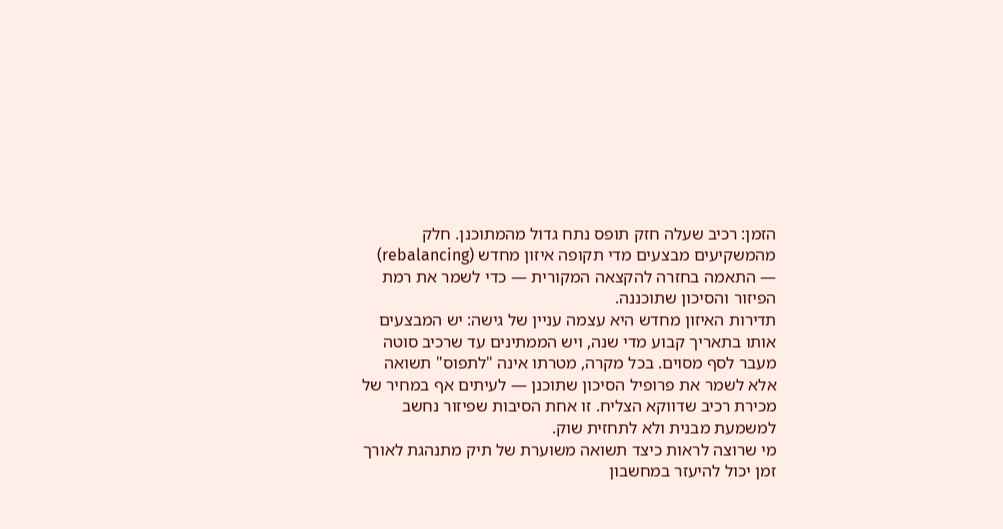הזמן: רכיב שעלה חזק תופס נתח גדול מהמתוכנן. חלק מהמשקיעים מבצעים מדי תקופה איזון מחדש (rebalancing) — התאמה בחזרה להקצאה המקורית — כדי לשמר את רמת הפיזור והסיכון שתוכננה.
תדירות האיזון מחדש היא עצמה עניין של גישה: יש המבצעים אותו בתאריך קבוע מדי שנה, ויש הממתינים עד שרכיב סוטה מעבר לסף מסוים. בכל מקרה, מטרתו אינה "לתפוס" תשואה אלא לשמר את פרופיל הסיכון שתוכנן — לעיתים אף במחיר של מכירת רכיב שדווקא הצליח. זו אחת הסיבות שפיזור נחשב למשמעת מבנית ולא לתחזית שוק.
מי שרוצה לראות כיצד תשואה משוערת של תיק מתנהגת לאורך זמן יכול להיעזר במחשבון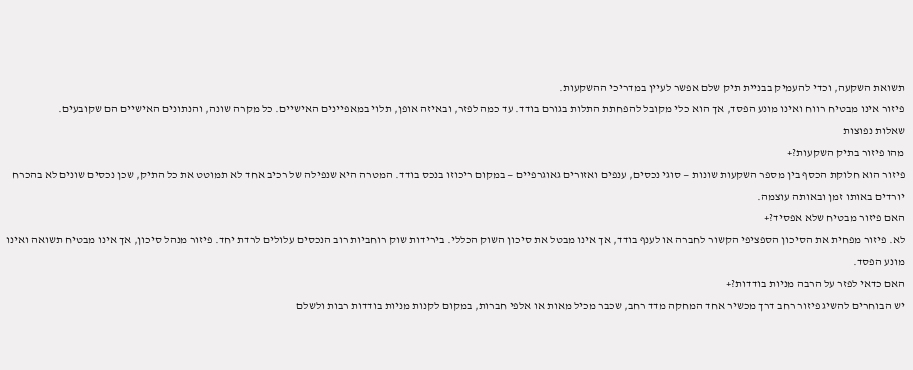תשואת השקעה, וכדי להעמיק בבניית תיק שלם אפשר לעיין במדריכי ההשקעות.
פיזור אינו מבטיח רווח ואינו מונע הפסד, אך הוא כלי מקובל להפחתת התלות בגורם בודד. עד כמה לפזר, ובאיזה אופן, תלוי במאפיינים האישיים. כל מקרה שונה, והנתונים האישיים הם שקובעים.
שאלות נפוצות
מהו פיזור בתיק השקעות?+
פיזור הוא חלוקת הכסף בין מספר השקעות שונות — סוגי נכסים, ענפים ואזורים גאוגרפיים — במקום ריכוזו בנכס בודד. המטרה היא שנפילה של רכיב אחד לא תמוטט את כל התיק, שכן נכסים שונים לא בהכרח יורדים באותו זמן ובאותה עוצמה.
האם פיזור מבטיח שלא אפסיד?+
לא. פיזור מפחית את הסיכון הספציפי הקשור לחברה או לענף בודד, אך אינו מבטל את סיכון השוק הכללי. בירידות שוק רוחביות רוב הנכסים עלולים לרדת יחד. פיזור מנהל סיכון, אך אינו מבטיח תשואה ואינו מונע הפסד.
האם כדאי לפזר על הרבה מניות בודדות?+
יש הבוחרים להשיג פיזור רחב דרך מכשיר אחד המחקה מדד רחב, שכבר מכיל מאות או אלפי חברות, במקום לקנות מניות בודדות רבות ולשלם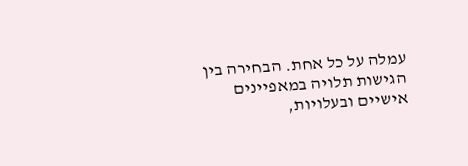עמלה על כל אחת. הבחירה בין הגישות תלויה במאפיינים אישיים ובעלויות,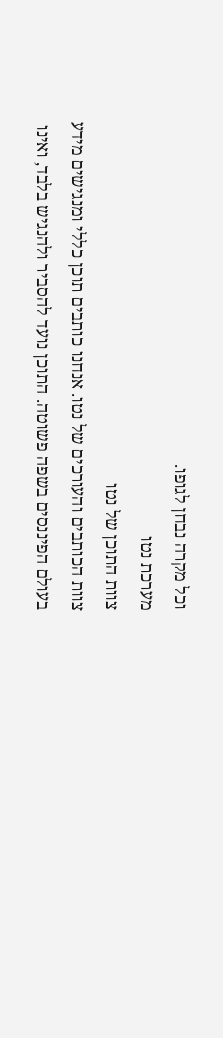וכל מקרה נבחן לגופו.
מערכת נטו
צוות התוכן של נטו
צוות הכותבים והעורכים של נטו. אנחנו כותבים תוכן כללי ומנגישים מידע בעולם הפיננסים בשפה פשוטה. התוכן נועד להסביר ולהנגיש בלבד, ואינו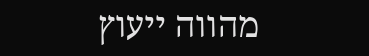מהווה ייעוץ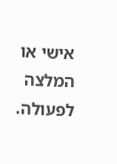אישי או המלצה לפעולה.